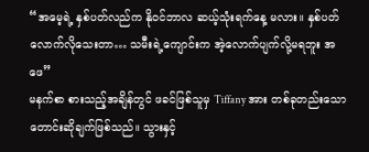“အမေ့ရဲ့ နှစ်ပတ်လည်က နိုဝင်ဘာလ ဆယ့်သုံးရက်နေ့ မလား။ နှစ်ပတ်လောက်လိုသေးတာ… သမီးရဲ့ကျောင်းက အဲ့လောက်ပျက်လို့မရဘူး အဖေ”
မနက်စာ စားသည့်အချိန်တွင် ဖခင်ဖြစ်သူမှ Tiffany အား တစ်ခုတည်းသော တောင်းဆိုချက်ဖြစ်သည်။ သွားနှင့်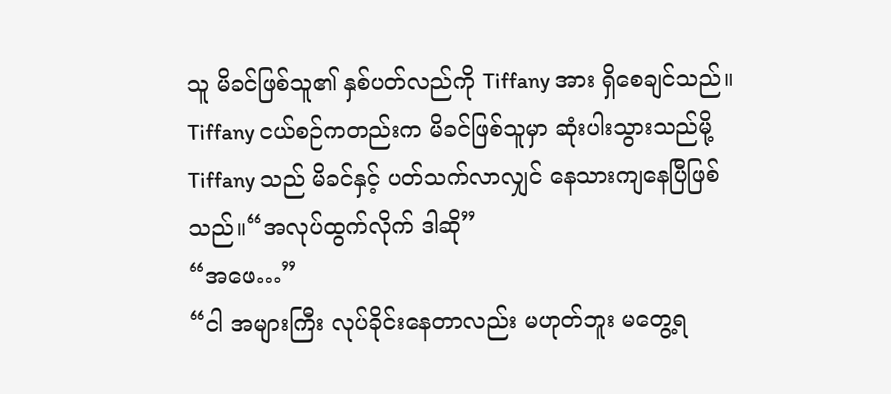သူ မိခင်ဖြစ်သူ၏ နှစ်ပတ်လည်ကို Tiffany အား ရှိစေချင်သည်။ Tiffany ငယ်စဉ်ကတည်းက မိခင်ဖြစ်သူမှာ ဆုံးပါးသွားသည်မို့ Tiffany သည် မိခင်နှင့် ပတ်သက်လာလျှင် နေသားကျနေပြီဖြစ်သည်။“အလုပ်ထွက်လိုက် ဒါဆို”
“အဖေ…”
“ငါ အများကြီး လုပ်ခိုင်းနေတာလည်း မဟုတ်ဘူး မတွေ့ရ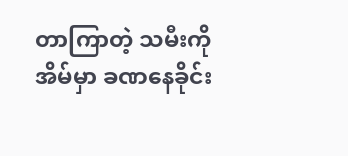တာကြာတဲ့ သမီးကို အိမ်မှာ ခဏနေခိုင်း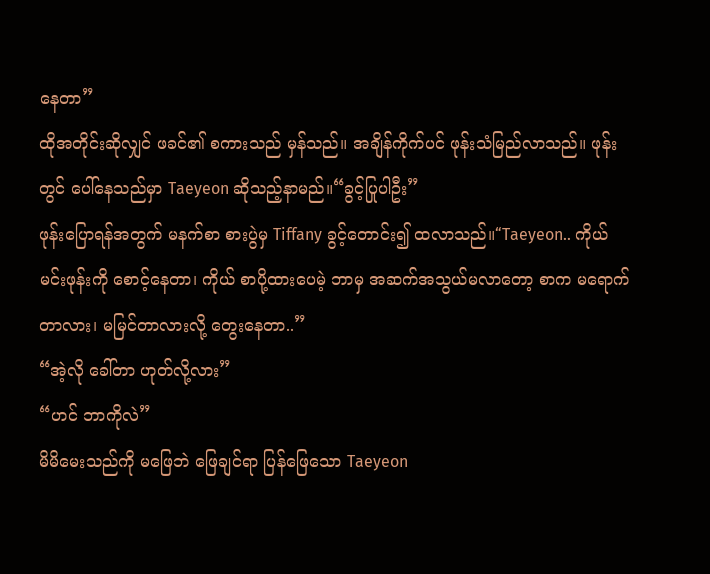နေတာ”
ထိုအတိုင်းဆိုလျှင် ဖခင်၏ စကားသည် မှန်သည်။ အချိန်ကိုက်ပင် ဖုန်းသံမြည်လာသည်။ ဖုန်းတွင် ပေါ်နေသည်မှာ Taeyeon ဆိုသည့်နာမည်။“ခွင့်ပြုပါဦး”
ဖုန်းပြောရန်အတွက် မနက်စာ စားပွဲမှ Tiffany ခွင့်တောင်း၍ ထလာသည်။“Taeyeon.. ကိုယ် မင်းဖုန်းကို စောင့်နေတာ၊ ကိုယ် စာပို့ထားပေမဲ့ ဘာမှ အဆက်အသွယ်မလာတော့ စာက မရောက်တာလား၊ မမြင်တာလားလို့ တွေးနေတာ..”
“အဲ့လို ခေါ်တာ ဟုတ်လို့လား”
“ဟင် ဘာကိုလဲ”
မိမိမေးသည်ကို မဖြေဘဲ ဖြေချင်ရာ ပြန်ဖြေသော Taeyeon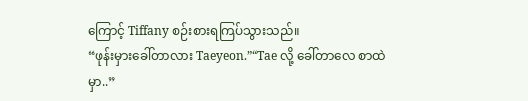ကြောင့် Tiffany စဉ်းစားရကြပ်သွားသည်။
“ဖုန်းမှားခေါ်တာလား Taeyeon.”“Tae လို့ ခေါ်တာလေ စာထဲမှာ..”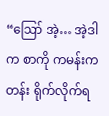“ဪ အဲ့… အဲ့ဒါက စာကို ကမန်းကတန်း ရိုက်လိုက်ရ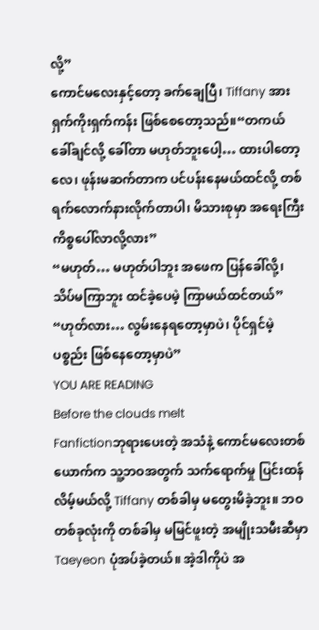လို့”
ကောင်မလေးနှင့်တော့ ခက်ချေပြီ၊ Tiffany အား ရှက်ကိုးရှက်ကန်း ဖြစ်စေတော့သည်။“တကယ် ခေါ်ချင်လို့ ခေါ်တာ မဟုတ်ဘူးပေါ့… ထားပါတော့လေ၊ ဖုန်းမဆက်တာက ပင်ပန်းနေမယ်ထင်လို့ တစ်ရက်လောက်နားလိုက်တာပါ၊ မိသားစုမှာ အရေးကြီးကိစ္စပေါ်လာလို့လား”
“မဟုတ်… မဟုတ်ပါဘူး အဖေက ပြန်ခေါ်လို့၊ သိပ်မကြာဘူး ထင်ခဲ့ပေမဲ့ ကြာမယ်ထင်တယ်”
“ဟုတ်လား… လွမ်းနေရတော့မှာပဲ၊ ပိုင်ရှင်မဲ့ ပစ္စည်း ဖြစ်နေတော့မှာပဲ”
YOU ARE READING
Before the clouds melt
Fanfictionဘုရားပေးတဲ့ အသံနဲ့ ကောင်မလေးတစ်ယောက်က သူ့ဘဝအတွက် သက်ရောက်မှု ပြင်းထန်လိမ့်မယ်လို့ Tiffany တစ်ခါမှ မတွေးမိခဲ့ဘူး။ ဘဝတစ်ခုလုံးကို တစ်ခါမှ မမြင်ဖူးတဲ့ အမျိုးသမီးဆီမှာ Taeyeon ပုံအပ်ခဲ့တယ်။ အဲ့ဒါကိုပဲ အ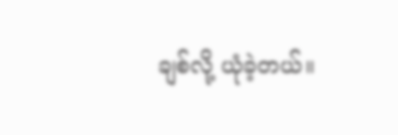ချစ်လို့ ယုံခဲ့တယ်။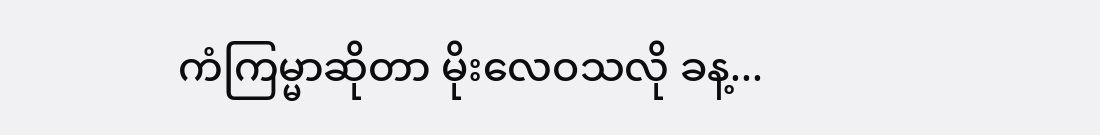ကံကြမ္မာဆိုတာ မိုးလေဝသလို ခန့...